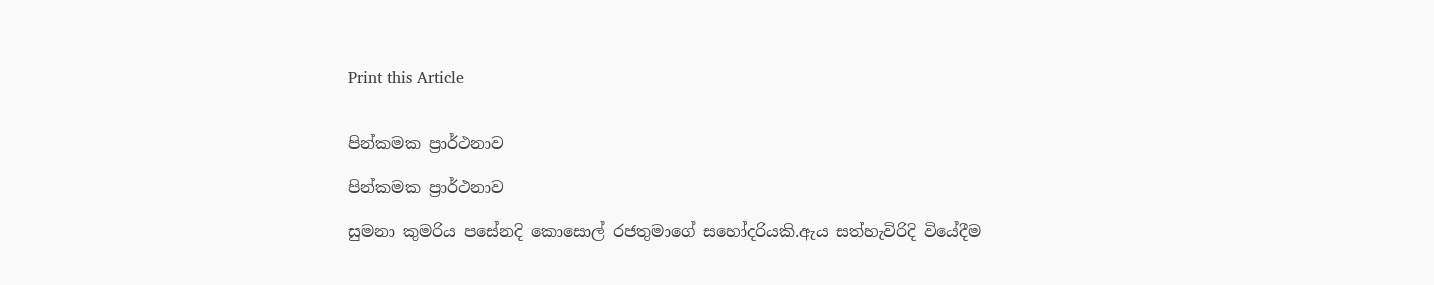Print this Article


පින්කමක ප්‍රාර්ථනාව

පින්කමක ප්‍රාර්ථනාව

සුමනා කුමරිය පසේනදි කොසොල් රජතුමාගේ සහෝදරියකි.ඇය සත්හැවිරිදි වියේදීම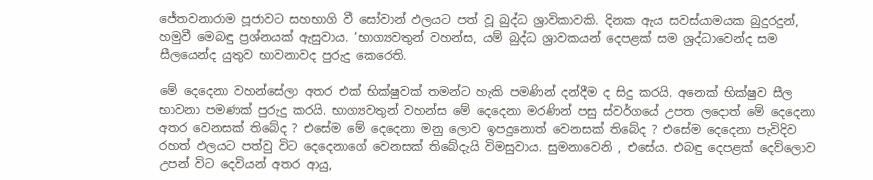ජේතවනාරාම පූජාවට සහභාගි වී සෝවාන් ඵලයට පත් වූ බුද්ධ ශ්‍රාවිකාවකි. දිනක ඇය සවස්යාමයක බුදුරදුන්, හමුවී මෙබඳු ප්‍රශ්නයක් ඇසුවාය. ‘භාග්‍යවතුන් වහන්ස, යම් බුද්ධ ශ්‍රාවකයන් දෙපළක් සම ශ්‍රද්ධාවෙන්ද සම සීලයෙන්ද යුතුව භාවනාවද පුරුදු කෙරෙති.

මේ දෙදෙනා වහන්සේලා අතර එක් භික්ෂුවක් තමන්ට හැකි පමණින් දන්දීම ද සිදු කරයි. අනෙක් භික්ෂුව සීල භාවනා පමණක් පුරුදු කරයි. භාග්‍යවතුන් වහන්ස මේ දෙදෙනා මරණින් පසු ස්වර්ගයේ උපත ලදොත් මේ දෙදෙනා අතර වෙනසක් තිබේද ? එසේම මේ දෙදෙනා මනු ලොව ඉපදුනොත් වෙනසක් තිබේද ? එසේම දෙදෙනා පැවිදිව රහත් ඵලයට පත්වු විට දෙදෙනාගේ වෙනසක් තිබේදැයි විමසුවාය. සුමනාවෙනි , එසේය. එබඳු දෙපළක් දෙව්ලොව උපන් විට දෙවියන් අතර ආයු,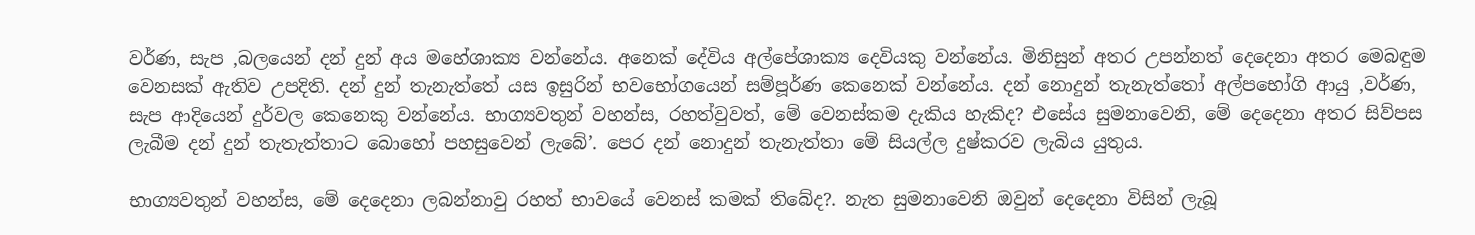වර්ණ, සැප ,බලයෙන් දන් දුන් අය මහේශාක්‍ය වන්නේය. අනෙක් දේවිය අල්පේශාක්‍ය දෙවියකු වන්නේය. මිනිසුන් අතර උපන්නත් දෙදෙනා අතර මෙබඳුම වෙනසක් ඇතිව උපදිති. දන් දුන් තැනැත්තේ යස ඉසුරින් භවභෝගයෙන් සම්පූර්ණ කෙනෙක් වන්නේය. දන් නොදුන් තැනැත්තෝ අල්පභෝගි ආයු ,වර්ණ, සැප ආදියෙන් දුර්වල කෙනෙකු වන්නේය. භාග්‍යවතුන් වහන්ස, රහත්වුවත්, මේ වෙනස්කම දැකිය හැකිද? එසේය සුමනාවෙනි, මේ දෙදෙනා අතර සිව්පස ලැබීම දන් දුන් තැතැත්තාට බොහෝ පහසුවෙන් ලැබේ’. පෙර දන් නොදුන් තැනැත්තා මේ සියල්ල දුෂ්කරව ලැබිය යුතුය.

භාග්‍යවතුන් වහන්ස, මේ දෙදෙනා ලබන්නාවු රහත් භාවයේ වෙනස් කමක් තිබේද?. නැත සුමනාවෙනි ඔවුන් දෙදෙනා විසින් ලැබූ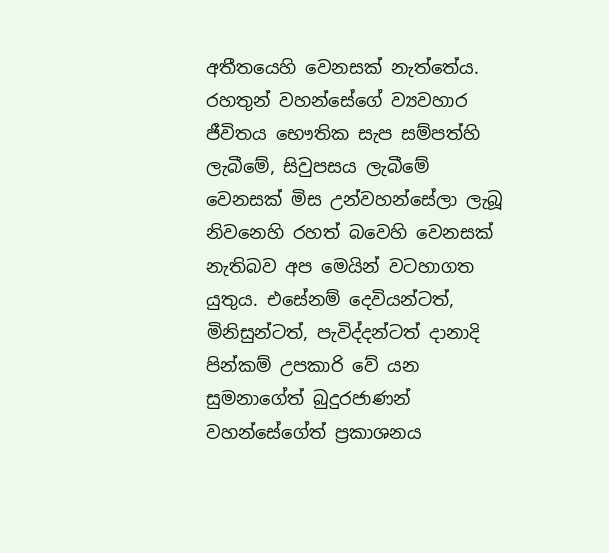අතීතයෙහි වෙනසක් නැත්තේය. රහතුන් වහන්සේගේ ව්‍යවහාර ජීවිතය භෞතික සැප සම්පත්හි ලැබීමේ, සිවුපසය ලැබීමේ වෙනසක් මිස උන්වහන්සේලා ලැබූ නිවනෙහි රහත් බවෙහි වෙනසක් නැතිබව අප මෙයින් වටහාගත යුතුය. එසේනම් දෙවියන්ටත්, මිනිසුන්ටත්, පැවිද්දන්ටත් දානාදි පින්කම් උපකාරි වේ යන සුමනාගේත් බුදුරජාණන් වහන්සේගේත් ප්‍රකාශනය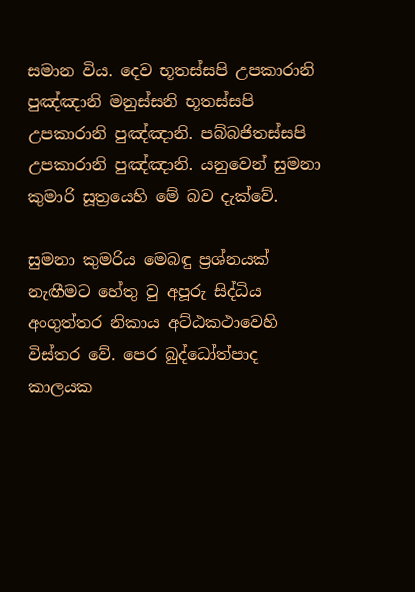සමාන විය. දෙව භූතස්සපි උපකාරානි පුඤ්ඤානි මනුස්සනි භූතස්සපි උපකාරානි පුඤ්ඤානි. පබ්බජිතස්සපි උපකාරානි පුඤ්ඤානි. යනුවෙන් සුමනා කුමාරි සූත්‍රයෙහි මේ බව දැක්වේ.

සුමනා කුමරිය මෙබඳු ප්‍රශ්නයක් නැඟීමට හේතු වු අපූරු සිද්ධිය අංගුත්තර නිකාය අට්ඨකථාවෙහි විස්තර වේ. පෙර බුද්ධෝත්පාද කාලයක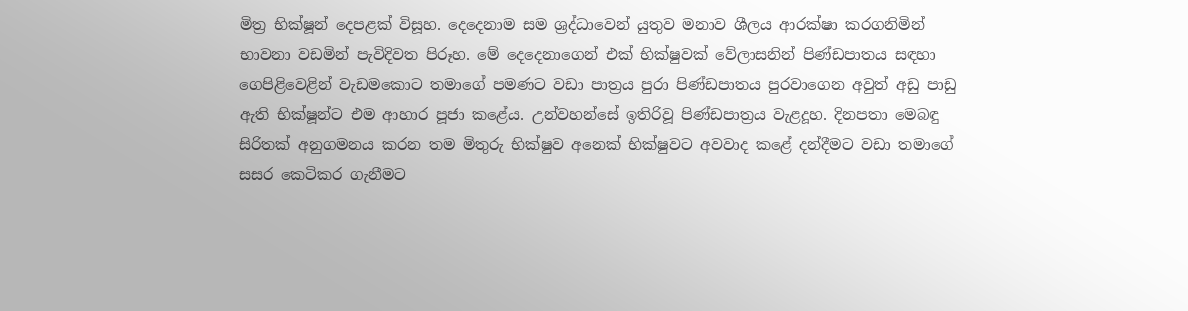මිත්‍ර භික්ෂූන් දෙපළක් විසූහ. දෙදෙනාම සම ශ්‍රද්ධාවෙන් යුතුව මනාව ශීලය ආරක්ෂා කරගනිමින් භාවනා වඩමින් පැවිදිවත පිරූහ. මේ දෙදෙනාගෙන් එක් භික්ෂුවක් වේලාසනින් පිණ්ඩපාතය සඳහා ගෙපිළිවෙළින් වැඩමකොට තමාගේ පමණට වඩා පාත්‍රය පුරා පිණ්ඩපාතය පුරවාගෙන අවුත් අඩු පාඩු ඇති භික්ෂූන්ට එම ආහාර පූජා කළේය. උන්වහන්සේ ඉතිරිවූ පිණ්ඩපාත්‍රය වැළදූහ. දිනපතා මෙබඳු සිරිතක් අනුගමනය කරන තම මිතුරු භික්ෂුව අනෙක් භික්ෂුවට අවවාද කළේ දන්දීමට වඩා තමාගේ සසර කෙටිකර ගැනීමට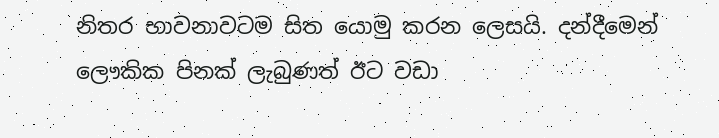නිතර භාවනාවටම සිත යොමු කරන ලෙසයි. දන්දීමෙන් ලෞකික පිනක් ලැබුණත් ඊට වඩා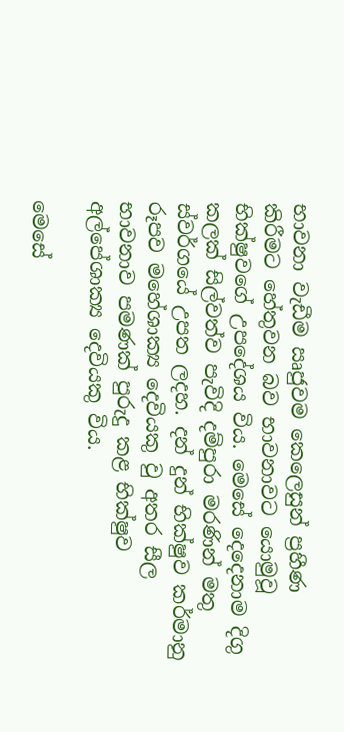භාවනා වැඩීම ඍජුවම කෙලෙසුන් ප්‍රහීණ කිරීමට හේතුවන බව භාවනාවට යොමුවූ භික්ෂුවගේ උපදේශය විය. මෙසේ දෙදෙනාම දිගු කලක් සිල්වත්ව පැවිදි දම්පුරා මරණින් මතු ස්වර්ගයේ උපත ලදහ. දන් දුන් භික්ෂුව කර්මානු රූපව මහේශාක්‍ය දෙවියකු වු අතර සීල භාවනාව පමණක් පුරුදු කළ භික්ෂුව අල්පේශාක්‍ය දෙවියකු විය.

මෙසේ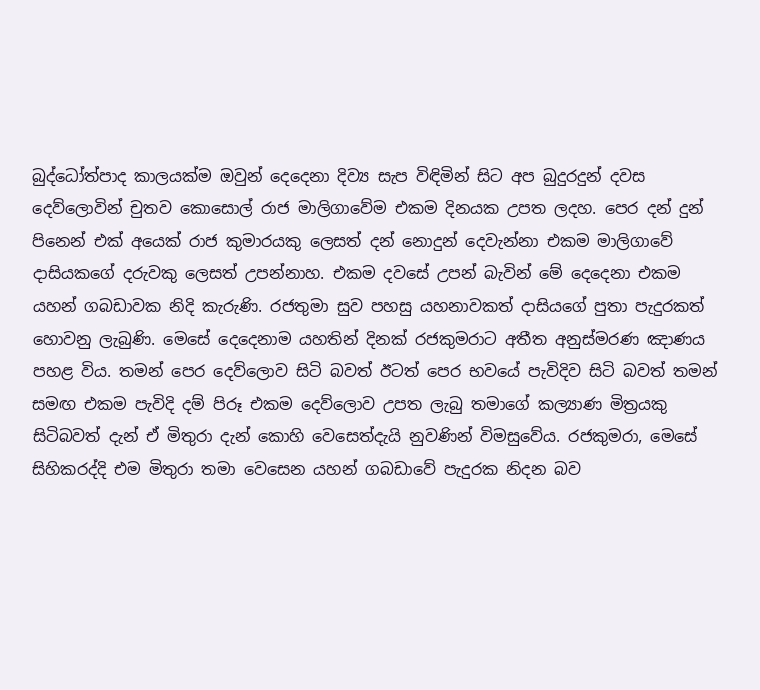බුද්ධෝත්පාද කාලයක්ම ඔවුන් දෙදෙනා දිව්‍ය සැප විඳිමින් සිට අප බුදුරදුන් දවස දෙව්ලොවින් චුතව කොසොල් රාජ මාලිගාවේම එකම දිනයක උපත ලදහ. පෙර දන් දුන් පිනෙන් එක් අයෙක් රාජ කුමාරයකු ලෙසත් දන් නොදුන් දෙවැන්නා එකම මාලිගාවේ දාසියකගේ දරුවකු ලෙසත් උපන්නාහ. එකම දවසේ උපන් බැවින් මේ දෙදෙනා එකම යහන් ගබඩාවක නිදි කැරුණි. රජතුමා සුව පහසු යහනාවකත් දාසියගේ පුතා පැදුරකත් හොවනු ලැබුණි. මෙසේ දෙදෙනාම යහතින් දිනක් රජකුමරාට අතීත අනුස්මරණ ඤාණය පහළ විය. තමන් පෙර දෙව්ලොව සිටි බවත් ඊටත් පෙර භවයේ පැවිදිව සිටි බවත් තමන් සමඟ එකම පැවිදි දම් පිරූ එකම දෙව්ලොව උපත ලැබු තමාගේ කල්‍යාණ මිත්‍රයකු සිටිබවත් දැන් ඒ මිතුරා දැන් කොහි වෙසෙත්දැයි නුවණින් විමසුවේය. රජකුමරා, මෙසේ සිහිකරද්දි එම මිතුරා තමා වෙසෙන යහන් ගබඩාවේ පැදුරක නිදන බව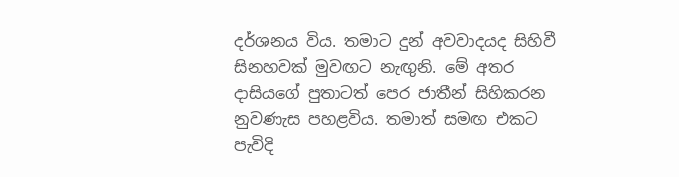දර්ශනය විය. තමාට දුන් අවවාදයද සිහිවී සිනහවක් මුවඟට නැඟුනි. මේ අතර දාසියගේ පුතාටත් පෙර ජාතීන් සිහිකරන නුවණැස පහළවිය. තමාත් සමඟ එකට පැවිදි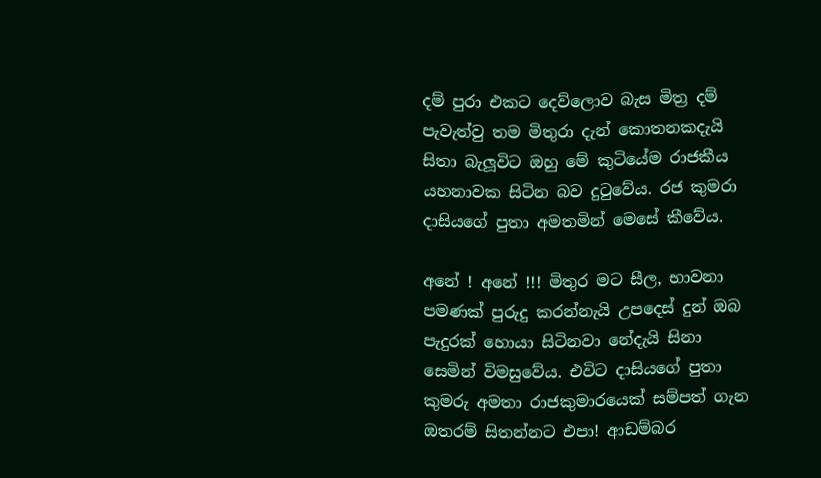දම් පුරා එකට දෙව්ලොව බැස මිත්‍ර දම් පැවැත්වු තම මිතුරා දැන් කොතනකදැයි සිතා බැලූවිට ඔහු මේ කුටියේම රාජකීය යහනාවක සිටින බව දුටුවේය. රජ කුමරා දාසියගේ පුතා අමතමින් මෙසේ කීවේය.

අනේ ! අනේ !!! මිතුර මට සීල, භාවනා පමණක් පුරුදු කරන්නැයි උපදෙස් දුන් ඔබ පැදුරක් හොයා සිටිනවා නේදැයි සිනා සෙමින් විමසුවේය. එවිට දාසියගේ පුතා කුමරු අමතා රාජකුමාරයෙක් සම්පත් ගැන ඔතරම් සිතන්නට එපා! ආඩම්බර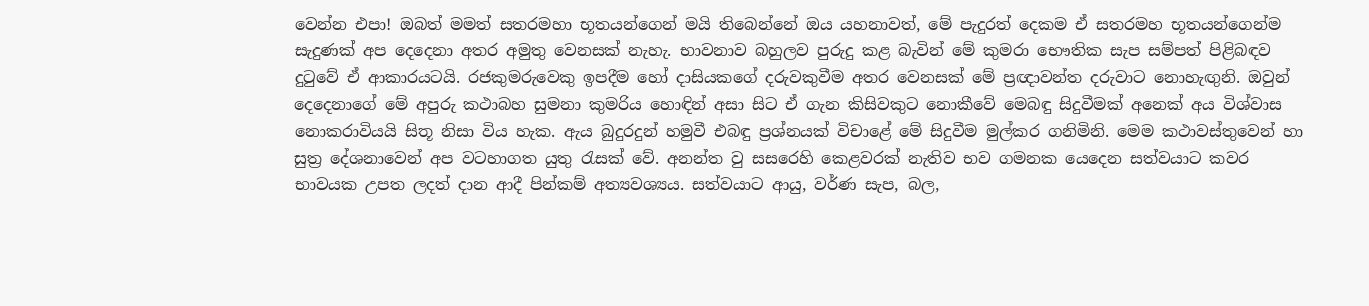වෙන්න එපා! ඔබත් මමත් සතරමහා භූතයන්ගෙන් මයි තිබෙන්නේ ඔය යහනාවත්, මේ පැදුරත් දෙකම ඒ සතරමහ භූතයන්ගෙන්ම සැදුණක් අප දෙදෙනා අතර අමුතු වෙනසක් නැහැ. භාවනාව බහුලව පුරුදු කළ බැවින් මේ කුමරා භෞතික සැප සම්පත් පිළිබඳව දුටුවේ ඒ ආකාරයටයි. රජකුමරුවෙකු ඉපදීම හෝ දාසියකගේ දරුවකුවීම අතර වෙනසක් මේ ප්‍රඥාවන්ත දරුවාට නොහැඟුනි. ඔවුන් දෙදෙනාගේ මේ අපුරු කථාබහ සුමනා කුමරිය හොඳින් අසා සිට ඒ ගැන කිසිවකුට නොකීවේ මෙබඳු සිදුවීමක් අනෙක් අය විශ්වාස නොකරාවියයි සිතූ නිසා විය හැක. ඇය බුදුරදුන් හමුවී එබඳු ප්‍රශ්නයක් විචාළේ මේ සිදුවීම මුල්කර ගනිමිනි. මෙම කථාවස්තුවෙන් හා සුත්‍ර දේශනාවෙන් අප වටහාගත යුතු රැසක් වේ. අනන්ත වු සසරෙහි කෙළවරක් නැතිව භව ගමනක යෙදෙන සත්වයාට කවර භාවයක උපත ලදත් දාන ආදී පින්කම් අත්‍යවශ්‍යය. සත්වයාට ආයු, වර්ණ සැප, බල,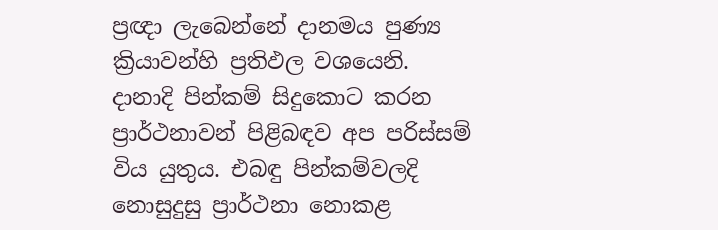ප්‍රඥා ලැබෙන්නේ දානමය පුණ්‍ය ක්‍රියාවන්හි ප්‍රතිඵල වශයෙනි. දානාදි පින්කම් සිදුකොට කරන ප්‍රාර්ථනාවන් පිළිබඳව අප පරිස්සම් විය යුතුය. එබඳු පින්කම්වලදි නොසුදුසු ප්‍රාර්ථනා නොකළ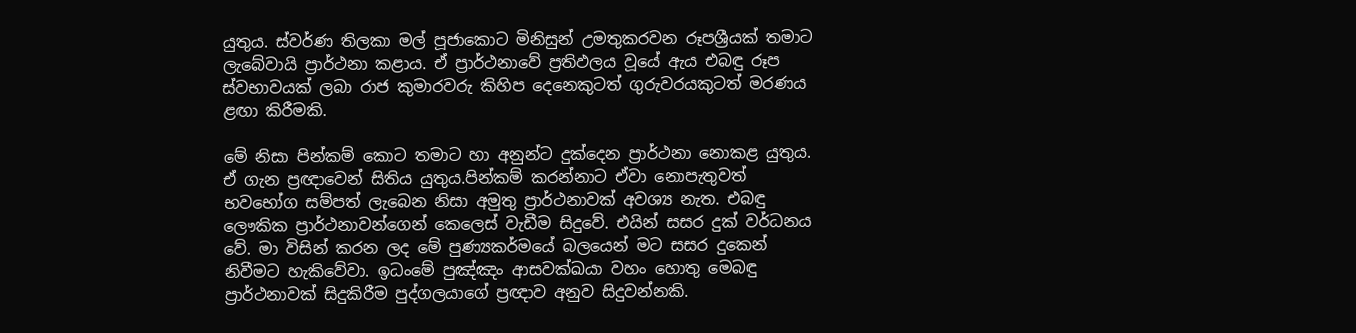යුතුය. ස්වර්ණ තිලකා මල් පූජාකොට මිනිසුන් උමතුකරවන රූපශ්‍රීයක් තමාට ලැබේවායි ප්‍රාර්ථනා කළාය. ඒ ප්‍රාර්ථනාවේ ප්‍රතිඵලය වූයේ ඇය එබඳු රූප ස්වභාවයක් ලබා රාජ කුමාරවරු කිහිප දෙනෙකුටත් ගුරුවරයකුටත් මරණය ළඟා කිරීමකි.

මේ නිසා පින්කම් කොට තමාට හා අනුන්ට දුක්දෙන ප්‍රාර්ථනා නොකළ යුතුය. ඒ ගැන ප්‍රඥාවෙන් සිතිය යුතුය.පින්කම් කරන්නාට ඒවා නොපැතුවත් භවභෝග සම්පත් ලැබෙන නිසා අමුතු ප්‍රාර්ථනාවක් අවශ්‍ය නැත. එබඳු ලෞකික ප්‍රාර්ථනාවන්ගෙන් කෙලෙස් වැඩීම සිදුවේ. එයින් සසර දුක් වර්ධනය වේ. මා විසින් කරන ලද මේ පුණ්‍යකර්මයේ බලයෙන් මට සසර දුකෙන් නිවීමට හැකිවේවා. ඉධංමේ පුඤ්ඤං ආසවක්ඛයා වහං හොතු මෙබඳු ප්‍රාර්ථනාවක් සිදුකිරීම පුද්ගලයාගේ ප්‍රඥාව අනුව සිදුවන්නකි.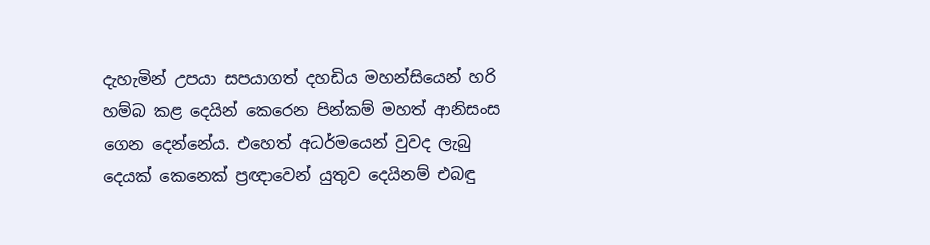දැහැමින් උපයා සපයාගත් දහඩිය මහන්සියෙන් හරි හම්බ කළ දෙයින් කෙරෙන පින්කම් මහත් ආනිසංස ගෙන දෙන්නේය. එහෙත් අධර්මයෙන් වුවද ලැබු දෙයක් කෙනෙක් ප්‍රඥාවෙන් යුතුව දෙයිනම් එබඳු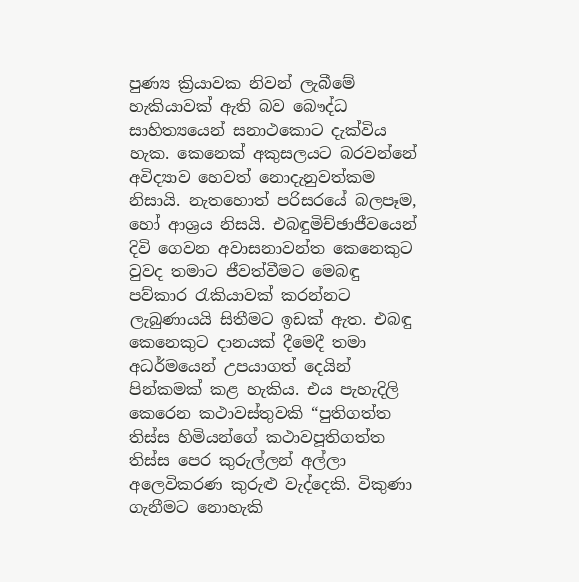පුණ්‍ය ක්‍රියාවක නිවන් ලැබීමේ හැකියාවක් ඇති බව බෞද්ධ සාහිත්‍යයෙන් සනාථකොට දැක්විය හැක. කෙනෙක් අකුසලයට බරවන්නේ අවිද්‍යාව හෙවත් නොදැනුවත්කම නිසායි. නැතහොත් පරිසරයේ බලපෑම, හෝ ආශ්‍රය නිසයි. එබඳුමිච්ඡාජීවයෙන් දිවි ගෙවන අවාසනාවන්ත කෙනෙකුට වුවද තමාට ජීවත්වීමට මෙබඳු පව්කාර රැකියාවක් කරන්නට ලැබුණායයි සිතීමට ඉඩක් ඇත. එබඳු කෙනෙකුට දානයක් දීමෙදී තමා අධර්මයෙන් උපයාගත් දෙයින් පින්කමක් කළ හැකිය. එය පැහැදිලි කෙරෙන කථාවස්තුවකි “පුතිගත්ත තිස්ස හිමියන්ගේ කථාවපූතිගත්ත තිස්ස පෙර කුරුල්ලන් අල්ලා අලෙවිකරණ කුරුළු වැද්දෙකි. විකුණා ගැනීමට නොහැකි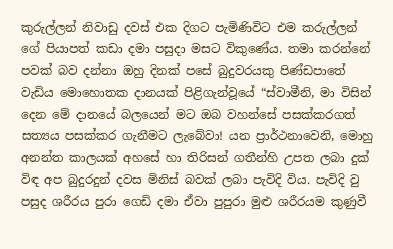කුරුල්ලන් නිවාඩු දවස් එක දිගට පැමිණිවිට එම කරුල්ලන් ගේ පියාපත් කඩා දමා පසුදා මසට විකුණේය. තමා කරන්නේ පවක් බව දන්නා ඔහු දිනක් පසේ බුදුවරයකු පිණ්ඩපාතේ වැඩිය මොහොතක දානයක් පිළිගැන්වූයේ “ස්වාමීනි, මා විසින් දෙන මේ දානයේ බලයෙන් මට ඔබ වහන්සේ පසක්කරගත් සත්‍යය පසක්කර ගැනීමට ලැබේවා! යන ප්‍රාර්ථනාවෙනි, මොහු අනන්ත කාලයක් අහසේ හා තිරිසන් ගතීන්හි උපත ලබා දුක් විඳ අප බුදුරදුන් දවස මිනිස් බවක් ලබා පැවිදි විය. පැවිදි වු පසුද ශරීරය පුරා ගෙඩි දමා ඒවා පුපුරා මුළු ශරීරයම කුණුවී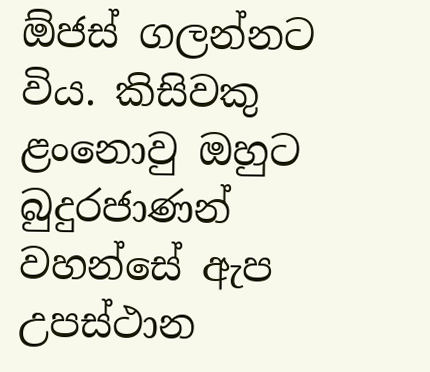ඕජස් ගලන්නට විය. කිසිවකු ළංනොවු ඔහුට බුදුරජාණන් වහන්සේ ඇප උපස්ථාන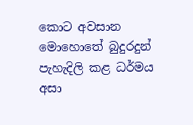කොට අවසාන මොහොතේ බුදුරදුන් පැහැදිලි කළ ධර්මය අසා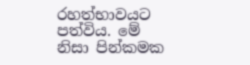රහත්භාවයට පත්විය. මේ නිසා පින්කමක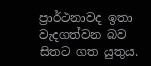ප්‍රාර්ථනාවද ඉතා වැදගත්වන බව සිතට ගත යුතුය.